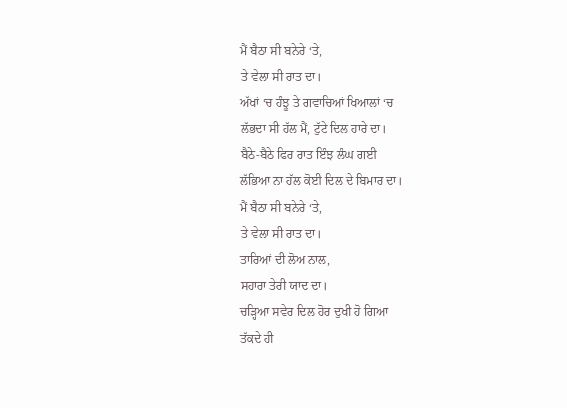ਮੈਂ ਬੈਠਾ ਸੀ ਬਨੇਰੇ ‘ਤੇ,
ਤੇ ਵੇਲਾ ਸੀ ਰਾਤ ਦਾ।
ਅੱਖਾਂ ‘ਚ ਹੰਝੂ ਤੇ ਗਵਾਚਿਆਂ ਖਿਆਲਾਂ ‘ਚ
ਲੱਭਦਾ ਸੀ ਹੱਲ ਮੈਂ, ਟੁੱਟੇ ਦਿਲ ਹਾਰੇ ਦਾ।
ਬੈਠੇ-ਬੈਠੇ ਫਿਰ ਰਾਤ ਇੰਝ ਲੰਘ ਗਈ
ਲੱਭਿਆ ਨਾ ਹੱਲ ਕੋਈ ਦਿਲ ਦੇ ਬਿਮਾਰ ਦਾ।
ਮੈਂ ਬੈਠਾ ਸੀ ਬਨੇਰੇ ‘ਤੇ,
ਤੇ ਵੇਲਾ ਸੀ ਰਾਤ ਦਾ।
ਤਾਰਿਆਂ ਦੀ ਲੋਅ ਨਾਲ,
ਸਹਾਰਾ ਤੇਰੀ ਯਾਦ ਦਾ।
ਚੜ੍ਹਿਆ ਸਵੇਰ ਦਿਲ ਹੋਰ ਦੁਖੀ ਹੋ ਗਿਆ
ਤੱਕਦੇ ਹੀ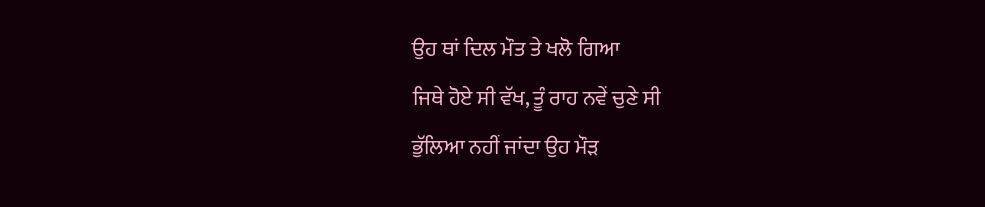ਉਹ ਥਾਂ ਦਿਲ ਮੌਤ ਤੇ ਖਲੋ ਗਿਆ
ਜਿਥੇ ਹੋਏ ਸੀ ਵੱਖ, ਤੂੰ ਰਾਹ ਨਵੇਂ ਚੁਣੇ ਸੀ
ਭੁੱਲਿਆ ਨਹੀਂ ਜਾਂਦਾ ਉਹ ਮੌੜ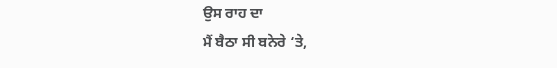ਉਸ ਰਾਹ ਦਾ
ਮੈਂ ਬੈਠਾ ਸੀ ਬਨੇਰੇ ‘ਤੇ,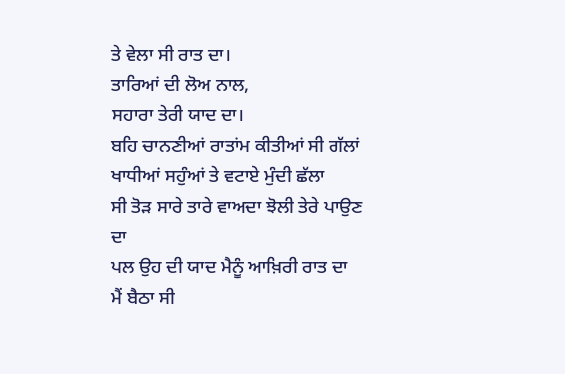ਤੇ ਵੇਲਾ ਸੀ ਰਾਤ ਦਾ।
ਤਾਰਿਆਂ ਦੀ ਲੋਅ ਨਾਲ,
ਸਹਾਰਾ ਤੇਰੀ ਯਾਦ ਦਾ।
ਬਹਿ ਚਾਨਣੀਆਂ ਰਾਤਾਂਮ ਕੀਤੀਆਂ ਸੀ ਗੱਲਾਂ
ਖਾਧੀਆਂ ਸਹੁੰਆਂ ਤੇ ਵਟਾਏ ਮੁੰਦੀ ਛੱਲਾ
ਸੀ ਤੋੜ ਸਾਰੇ ਤਾਰੇ ਵਾਅਦਾ ਝੋਲੀ ਤੇਰੇ ਪਾਉਣ ਦਾ
ਪਲ ਉਹ ਦੀ ਯਾਦ ਮੈਨੂੰ ਆਖ਼ਿਰੀ ਰਾਤ ਦਾ
ਮੈਂ ਬੈਠਾ ਸੀ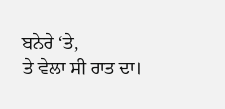ਬਨੇਰੇ ‘ਤੇ,
ਤੇ ਵੇਲਾ ਸੀ ਰਾਤ ਦਾ।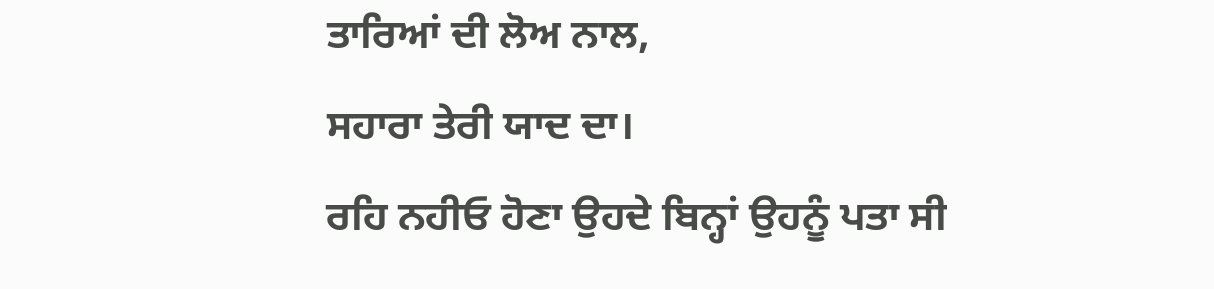ਤਾਰਿਆਂ ਦੀ ਲੋਅ ਨਾਲ,
ਸਹਾਰਾ ਤੇਰੀ ਯਾਦ ਦਾ।
ਰਹਿ ਨਹੀਓ ਹੋਣਾ ਉਹਦੇ ਬਿਨ੍ਹਾਂ ਉਹਨੂੰ ਪਤਾ ਸੀ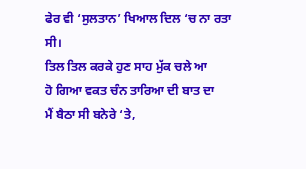ਫੇਰ ਵੀ ‘ਸੁਲਤਾਨ’ ਖਿਆਲ ਦਿਲ ‘ਚ ਨਾ ਰਤਾ ਸੀ।
ਤਿਲ ਤਿਲ ਕਰਕੇ ਹੁਣ ਸਾਹ ਮੁੱਕ ਚਲੇ ਆ
ਹੋ ਗਿਆ ਵਕਤ ਚੰਨ ਤਾਰਿਆ ਦੀ ਬਾਤ ਦਾ
ਮੈਂ ਬੈਠਾ ਸੀ ਬਨੇਰੇ ‘ਤੇ,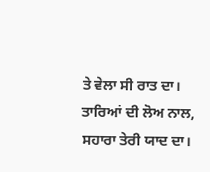ਤੇ ਵੇਲਾ ਸੀ ਰਾਤ ਦਾ।
ਤਾਰਿਆਂ ਦੀ ਲੋਅ ਨਾਲ,
ਸਹਾਰਾ ਤੇਰੀ ਯਾਦ ਦਾ।